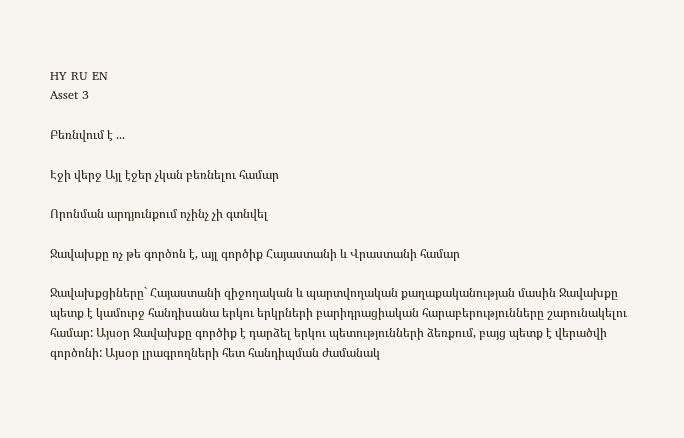HY RU EN
Asset 3

Բեռնվում է ...

Էջի վերջ Այլ էջեր չկան բեռնելու համար

Որոնման արդյունքում ոչինչ չի գտնվել

Ջավախքը ոչ թե գործոն է, այլ գործիք Հայաստանի և Վրաստանի համար

Ջավախքցիները` Հայաստանի զիջողական և պարտվողական քաղաքականության մասին Ջավախքը պետք է կամուրջ հանդիսանա երկու երկրների բարիդրացիական հարաբերությունները շարունակելու համար: Այսօր Ջավախքը գործիք է դարձել երկու պետությունների ձեռքում, բայց պետք է վերածվի գործոնի: Այսօր լրագրողների հետ հանդիպման ժամանակ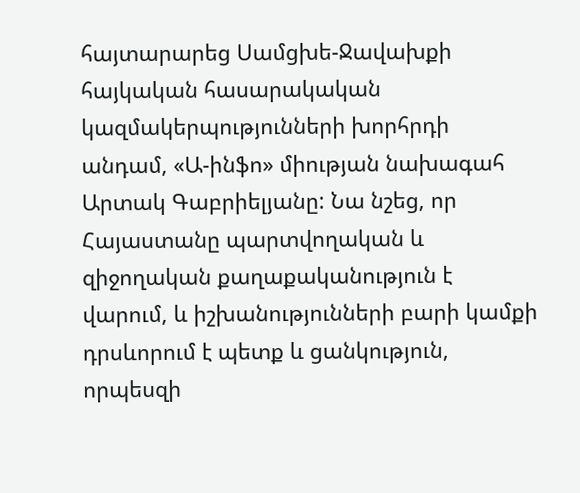հայտարարեց Սամցխե-Ջավախքի հայկական հասարակական կազմակերպությունների խորհրդի անդամ, «Ա-ինֆո» միության նախագահ Արտակ Գաբրիելյանը: Նա նշեց, որ Հայաստանը պարտվողական և զիջողական քաղաքականություն է վարում, և իշխանությունների բարի կամքի դրսևորում է պետք և ցանկություն, որպեսզի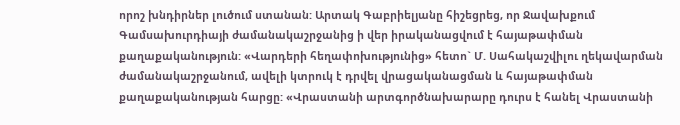որոշ խնդիրներ լուծում ստանան: Արտակ Գաբրիելյանը հիշեցրեց, որ Ջավախքում Գամսախուրդիայի ժամանակաշրջանից ի վեր իրականացվում է հայաթափման քաղաքականություն: «Վարդերի հեղափոխությունից» հետո` Մ. Սահակաշվիլու ղեկավարման ժամանակաշրջանում, ավելի կտրուկ է դրվել վրացականացման և հայաթափման քաղաքականության հարցը: «Վրաստանի արտգործնախարարը դուրս է հանել Վրաստանի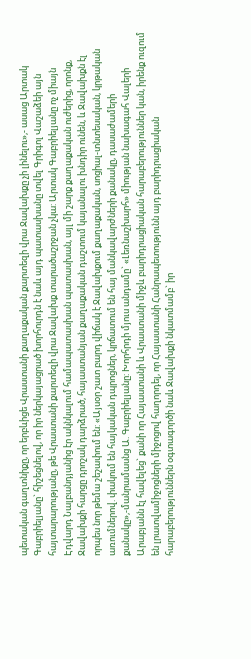պետական գաղտնիքը, որ երբևիցե Վրաստանի քաղաքական քարտեզի վրա Ջավախքը չի լինելու»,- ասաց Արտակ Գաբրիելյանը` հիշեցնելով, որ իր ներկայացրած խորհուրդն է նաև այդ պատասխանը տվել Գրիգոլ Վաշաձեի այն հայտարարությանը, թե Վրաստանի քարտեզի վրա Ջավախք տարածաշրջան չկա: Արտակ Գաբրիելյանը ոչ միայն Էդվարդ Նալբանդյանից էր ակնկալում համապատասխան պատասխան, այլ մի շարք քաղաքական ուժերից, որոնք, Ջավախքի հարցը դրոշակ դարձրած, հայաստանյան քաղաքական դաշտում կայանալու խնդիր ունեն, և Ջավախքն էլ որպես նոր թեմա շեշափում են: «Այսօր շատ բարդ վիճակ է Ջավախքում քաղաքական, սոցիալ-տնտեսական, կրթական առումներով. փակում են հայկական դպրոցներ, կրճատում են հայ մանկավարժների քանակը, դասաժամերի քանակը»,-մանրամասնց Ա. Գաբրիելյանը: Խորհրդի մյուս անդամը` «Լեռնաշխարհ» միության նախագահ Վալերի Արաբյանն էլ հավելեց` քանի որ Հայաստանի և Վրաստանի միջև բարիդրացիական հարաբերություններ կան, իրենք ուզում են լրատվամիջոցների միջոցով հաղորդել, որ Հայաստանի Հանրապետությունն այդ բարիդրացիական հարաբերություններն օգտագործի նաև Ջավախքի նկատմամբ` իր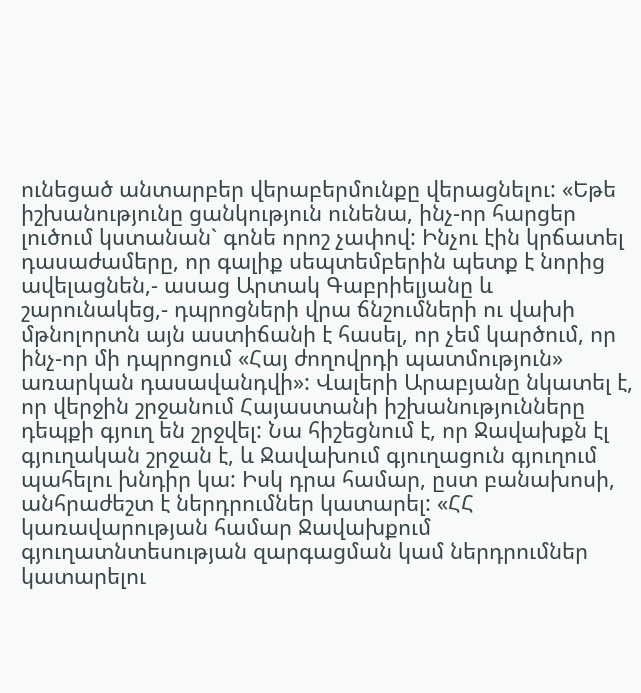ունեցած անտարբեր վերաբերմունքը վերացնելու: «Եթե իշխանությունը ցանկություն ունենա, ինչ-որ հարցեր լուծում կստանան` գոնե որոշ չափով: Ինչու էին կրճատել դասաժամերը, որ գալիք սեպտեմբերին պետք է նորից ավելացնեն,- ասաց Արտակ Գաբրիելյանը և շարունակեց,- դպրոցների վրա ճնշումների ու վախի մթնոլորտն այն աստիճանի է հասել, որ չեմ կարծում, որ ինչ-որ մի դպրոցում «Հայ ժողովրդի պատմություն» առարկան դասավանդվի»: Վալերի Արաբյանը նկատել է, որ վերջին շրջանում Հայաստանի իշխանությունները դեպքի գյուղ են շրջվել: Նա հիշեցնում է, որ Ջավախքն էլ գյուղական շրջան է, և Ջավախում գյուղացուն գյուղում պահելու խնդիր կա: Իսկ դրա համար, ըստ բանախոսի, անհրաժեշտ է ներդրումներ կատարել: «ՀՀ կառավարության համար Ջավախքում գյուղատնտեսության զարգացման կամ ներդրումներ կատարելու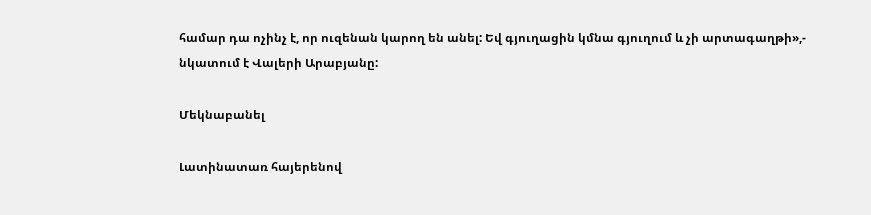համար դա ոչինչ է, որ ուզենան կարող են անել: Եվ գյուղացին կմնա գյուղում և չի արտագաղթի»,- նկատում է Վալերի Արաբյանը:

Մեկնաբանել

Լատինատառ հայերենով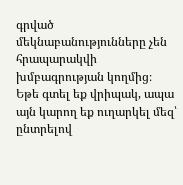գրված մեկնաբանությունները չեն հրապարակվի խմբագրության կողմից։
Եթե գտել եք վրիպակ, ապա այն կարող եք ուղարկել մեզ՝ ընտրելով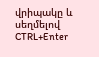վրիպակը և սեղմելով CTRL+Enter